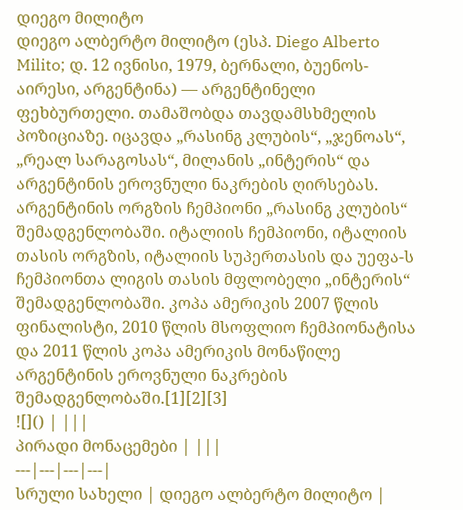დიეგო მილიტო
დიეგო ალბერტო მილიტო (ესპ. Diego Alberto Milito; დ. 12 ივნისი, 1979, ბერნალი, ბუენოს-აირესი, არგენტინა) — არგენტინელი ფეხბურთელი. თამაშობდა თავდამსხმელის პოზიციაზე. იცავდა „რასინგ კლუბის“, „ჯენოას“, „რეალ სარაგოსას“, მილანის „ინტერის“ და არგენტინის ეროვნული ნაკრების ღირსებას. არგენტინის ორგზის ჩემპიონი „რასინგ კლუბის“ შემადგენლობაში. იტალიის ჩემპიონი, იტალიის თასის ორგზის, იტალიის სუპერთასის და უეფა-ს ჩემპიონთა ლიგის თასის მფლობელი „ინტერის“ შემადგენლობაში. კოპა ამერიკის 2007 წლის ფინალისტი, 2010 წლის მსოფლიო ჩემპიონატისა და 2011 წლის კოპა ამერიკის მონაწილე არგენტინის ეროვნული ნაკრების შემადგენლობაში.[1][2][3]
![]() | |||
პირადი მონაცემები | |||
---|---|---|---|
სრული სახელი | დიეგო ალბერტო მილიტო |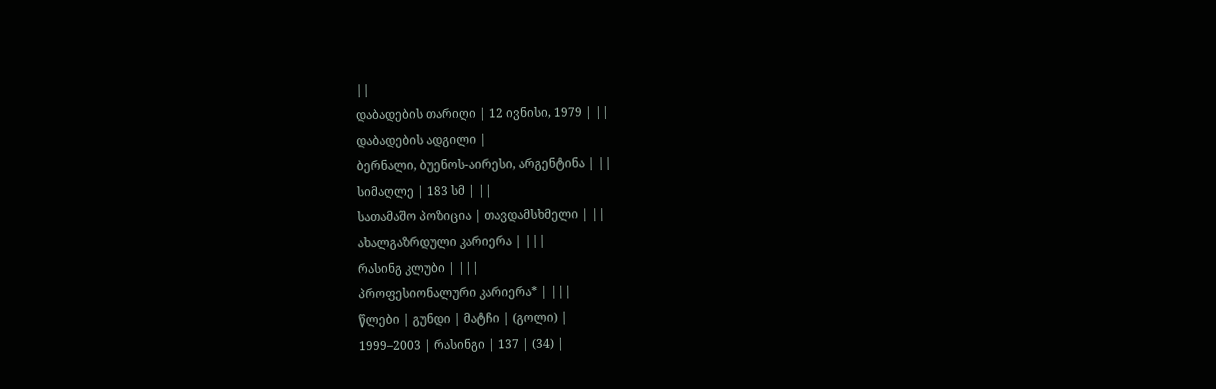||
დაბადების თარიღი | 12 ივნისი, 1979 | ||
დაბადების ადგილი |
ბერნალი, ბუენოს-აირესი, არგენტინა | ||
სიმაღლე | 183 სმ | ||
სათამაშო პოზიცია | თავდამსხმელი | ||
ახალგაზრდული კარიერა | |||
რასინგ კლუბი | |||
პროფესიონალური კარიერა* | |||
წლები | გუნდი | მატჩი | (გოლი) |
1999–2003 | რასინგი | 137 | (34) |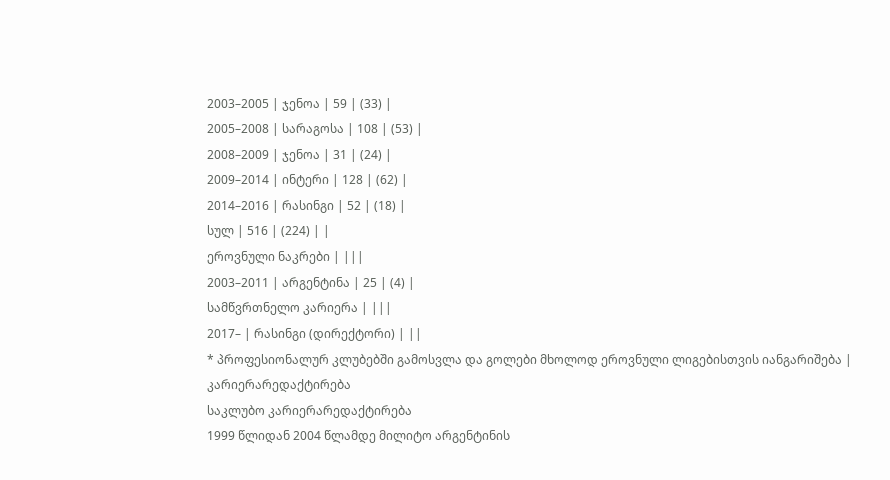2003–2005 | ჯენოა | 59 | (33) |
2005–2008 | სარაგოსა | 108 | (53) |
2008–2009 | ჯენოა | 31 | (24) |
2009–2014 | ინტერი | 128 | (62) |
2014–2016 | რასინგი | 52 | (18) |
სულ | 516 | (224) | |
ეროვნული ნაკრები | |||
2003–2011 | არგენტინა | 25 | (4) |
სამწვრთნელო კარიერა | |||
2017– | რასინგი (დირექტორი) | ||
* პროფესიონალურ კლუბებში გამოსვლა და გოლები მხოლოდ ეროვნული ლიგებისთვის იანგარიშება |
კარიერარედაქტირება
საკლუბო კარიერარედაქტირება
1999 წლიდან 2004 წლამდე მილიტო არგენტინის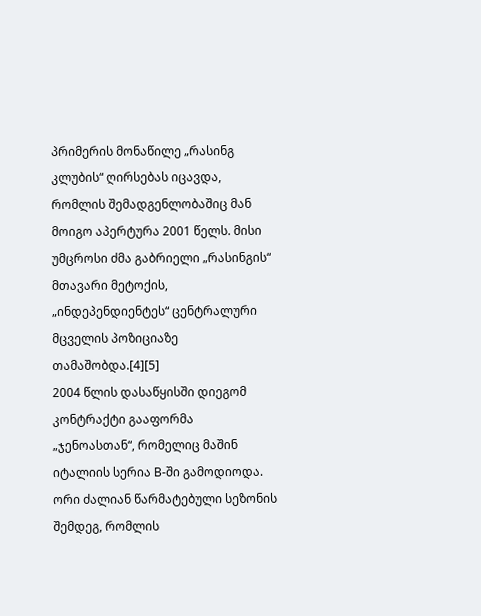პრიმერის მონაწილე „რასინგ კლუბის“ ღირსებას იცავდა, რომლის შემადგენლობაშიც მან მოიგო აპერტურა 2001 წელს. მისი უმცროსი ძმა გაბრიელი „რასინგის“ მთავარი მეტოქის, „ინდეპენდიენტეს“ ცენტრალური მცველის პოზიციაზე თამაშობდა.[4][5]
2004 წლის დასაწყისში დიეგომ კონტრაქტი გააფორმა „ჯენოასთან“, რომელიც მაშინ იტალიის სერია B-ში გამოდიოდა. ორი ძალიან წარმატებული სეზონის შემდეგ, რომლის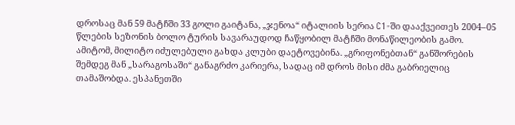დროსაც მან 59 მატჩში 33 გოლი გაიტანა, „ჯენოა“ იტალიის სერია C1-ში დააქვეითეს 2004–05 წლების სეზონის ბოლო ტურის სავარაუდოდ ჩაწყობილ მატჩში მონაწილეობის გამო. ამიტომ, მილიტო იძულებული გახდა კლუბი დაეტოვებინა. „გრიფონებთან“ განშორების შემდეგ მან „სარაგოსაში“ განაგრძო კარიერა, სადაც იმ დროს მისი ძმა გაბრიელიც თამაშობდა. ესპანეთში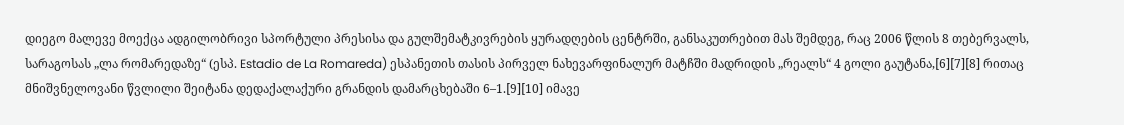დიეგო მალევე მოექცა ადგილობრივი სპორტული პრესისა და გულშემატკივრების ყურადღების ცენტრში, განსაკუთრებით მას შემდეგ, რაც 2006 წლის 8 თებერვალს, სარაგოსას „ლა რომარედაზე“ (ესპ. Estadio de La Romareda) ესპანეთის თასის პირველ ნახევარფინალურ მატჩში მადრიდის „რეალს“ 4 გოლი გაუტანა,[6][7][8] რითაც მნიშვნელოვანი წვლილი შეიტანა დედაქალაქური გრანდის დამარცხებაში 6–1.[9][10] იმავე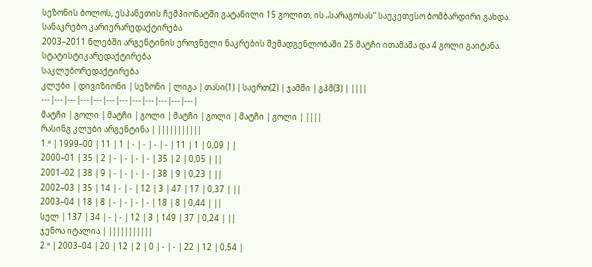სეზონის ბოლოს, ესპანეთის ჩემპიონატში გატანილი 15 გოლით, ის „სარაგოსას“ საუკეთესო ბომბარდირი გახდა.
სანაკრებო კარიერარედაქტირება
2003–2011 წლებში არგენტინის ეროვნული ნაკრების შემადგენლობაში 25 მატჩი ითამაშა და 4 გოლი გაიტანა.
სტატისტიკარედაქტირება
საკლუბორედაქტირება
კლუბი | დივიზიონი | სეზონი | ლიგა | თასი(1) | საერთ(2) | ჯამში | გპმ(3) | ||||
---|---|---|---|---|---|---|---|---|---|---|---|
მატჩი | გოლი | მატჩი | გოლი | მატჩი | გოლი | მატჩი | გოლი | ||||
რასინგ კლუბი არგენტინა | |||||||||||
1.ª | 1999–00 | 11 | 1 | - | - | - | - | 11 | 1 | 0,09 | |
2000–01 | 35 | 2 | - | - | - | - | 35 | 2 | 0,05 | ||
2001–02 | 38 | 9 | - | - | - | - | 38 | 9 | 0,23 | ||
2002–03 | 35 | 14 | - | - | 12 | 3 | 47 | 17 | 0,37 | ||
2003–04 | 18 | 8 | - | - | - | - | 18 | 8 | 0,44 | ||
სულ | 137 | 34 | - | - | 12 | 3 | 149 | 37 | 0,24 | ||
ჯენოა იტალია | |||||||||||
2.ª | 2003–04 | 20 | 12 | 2 | 0 | - | - | 22 | 12 | 0,54 |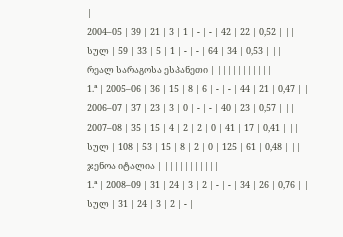|
2004–05 | 39 | 21 | 3 | 1 | - | - | 42 | 22 | 0,52 | ||
სულ | 59 | 33 | 5 | 1 | - | - | 64 | 34 | 0,53 | ||
რეალ სარაგოსა ესპანეთი | |||||||||||
1.ª | 2005–06 | 36 | 15 | 8 | 6 | - | - | 44 | 21 | 0,47 | |
2006–07 | 37 | 23 | 3 | 0 | - | - | 40 | 23 | 0,57 | ||
2007–08 | 35 | 15 | 4 | 2 | 2 | 0 | 41 | 17 | 0,41 | ||
სულ | 108 | 53 | 15 | 8 | 2 | 0 | 125 | 61 | 0,48 | ||
ჯენოა იტალია | |||||||||||
1.ª | 2008–09 | 31 | 24 | 3 | 2 | - | - | 34 | 26 | 0,76 | |
სულ | 31 | 24 | 3 | 2 | - |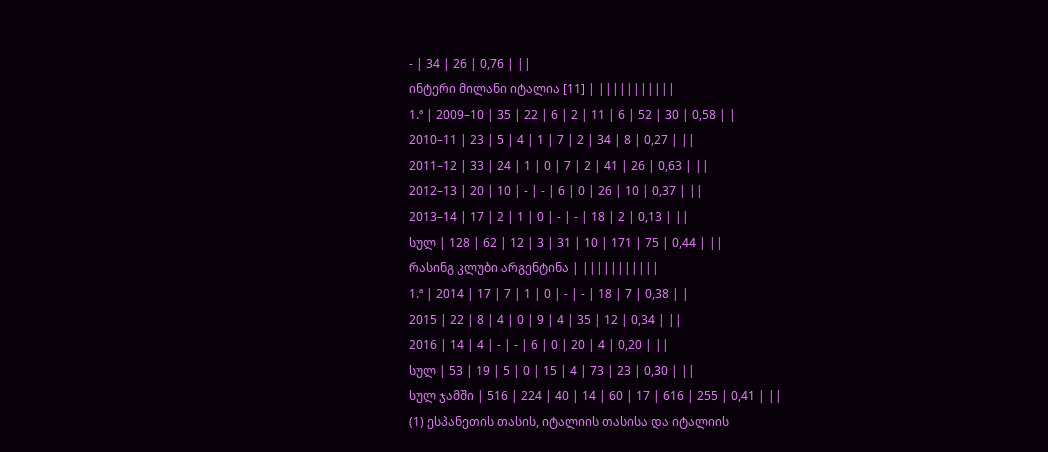- | 34 | 26 | 0,76 | ||
ინტერი მილანი იტალია [11] | |||||||||||
1.ª | 2009–10 | 35 | 22 | 6 | 2 | 11 | 6 | 52 | 30 | 0,58 | |
2010–11 | 23 | 5 | 4 | 1 | 7 | 2 | 34 | 8 | 0,27 | ||
2011–12 | 33 | 24 | 1 | 0 | 7 | 2 | 41 | 26 | 0,63 | ||
2012–13 | 20 | 10 | - | - | 6 | 0 | 26 | 10 | 0,37 | ||
2013–14 | 17 | 2 | 1 | 0 | - | - | 18 | 2 | 0,13 | ||
სულ | 128 | 62 | 12 | 3 | 31 | 10 | 171 | 75 | 0,44 | ||
რასინგ კლუბი არგენტინა | |||||||||||
1.ª | 2014 | 17 | 7 | 1 | 0 | - | - | 18 | 7 | 0,38 | |
2015 | 22 | 8 | 4 | 0 | 9 | 4 | 35 | 12 | 0,34 | ||
2016 | 14 | 4 | - | - | 6 | 0 | 20 | 4 | 0,20 | ||
სულ | 53 | 19 | 5 | 0 | 15 | 4 | 73 | 23 | 0,30 | ||
სულ ჯამში | 516 | 224 | 40 | 14 | 60 | 17 | 616 | 255 | 0,41 | ||
(1) ესპანეთის თასის, იტალიის თასისა და იტალიის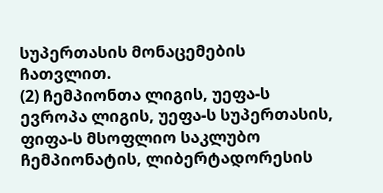სუპერთასის მონაცემების ჩათვლით.
(2) ჩემპიონთა ლიგის, უეფა-ს ევროპა ლიგის, უეფა-ს სუპერთასის, ფიფა-ს მსოფლიო საკლუბო ჩემპიონატის, ლიბერტადორესის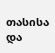თასისა და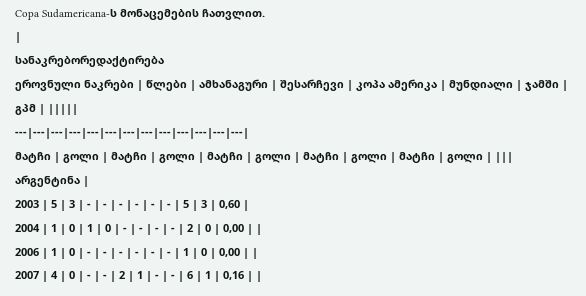Copa Sudamericana-ს მონაცემების ჩათვლით.
|
სანაკრებორედაქტირება
ეროვნული ნაკრები | წლები | ამხანაგური | შესარჩევი | კოპა ამერიკა | მუნდიალი | ჯამში | გპმ | |||||
---|---|---|---|---|---|---|---|---|---|---|---|---|
მატჩი | გოლი | მატჩი | გოლი | მატჩი | გოლი | მატჩი | გოლი | მატჩი | გოლი | |||
არგენტინა |
2003 | 5 | 3 | - | - | - | - | - | - | 5 | 3 | 0,60 |
2004 | 1 | 0 | 1 | 0 | - | - | - | - | 2 | 0 | 0,00 | |
2006 | 1 | 0 | - | - | - | - | - | - | 1 | 0 | 0,00 | |
2007 | 4 | 0 | - | - | 2 | 1 | - | - | 6 | 1 | 0,16 | |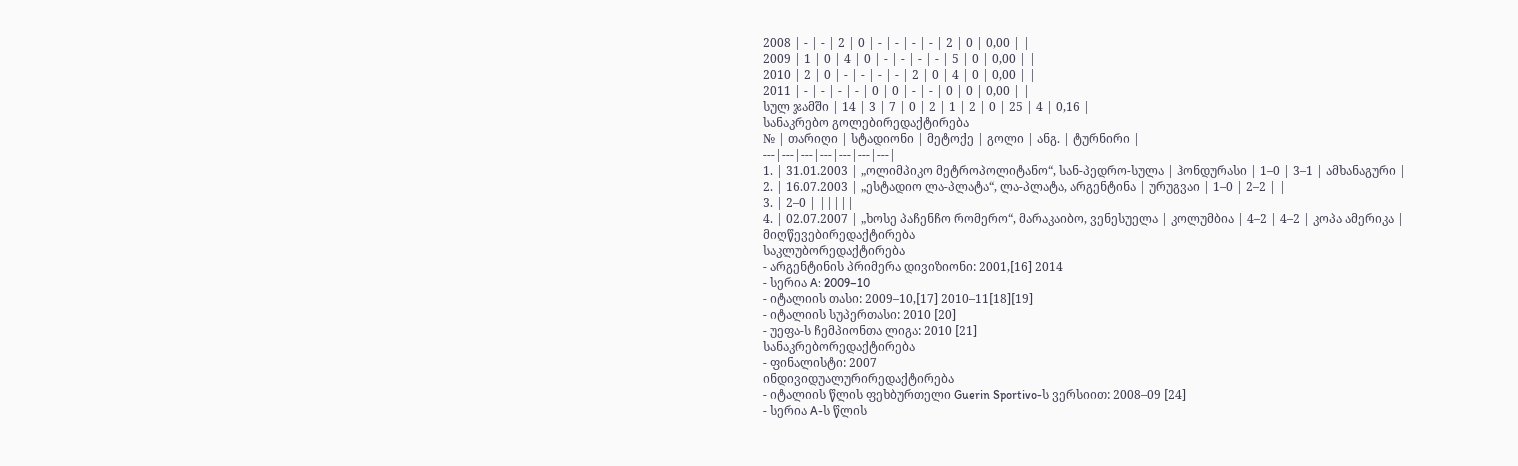2008 | - | - | 2 | 0 | - | - | - | - | 2 | 0 | 0,00 | |
2009 | 1 | 0 | 4 | 0 | - | - | - | - | 5 | 0 | 0,00 | |
2010 | 2 | 0 | - | - | - | - | 2 | 0 | 4 | 0 | 0,00 | |
2011 | - | - | - | - | 0 | 0 | - | - | 0 | 0 | 0,00 | |
სულ ჯამში | 14 | 3 | 7 | 0 | 2 | 1 | 2 | 0 | 25 | 4 | 0,16 |
სანაკრებო გოლებირედაქტირება
№ | თარიღი | სტადიონი | მეტოქე | გოლი | ანგ. | ტურნირი |
---|---|---|---|---|---|---|
1. | 31.01.2003 | „ოლიმპიკო მეტროპოლიტანო“, სან-პედრო-სულა | ჰონდურასი | 1–0 | 3–1 | ამხანაგური |
2. | 16.07.2003 | „ესტადიო ლა-პლატა“, ლა-პლატა, არგენტინა | ურუგვაი | 1–0 | 2–2 | |
3. | 2–0 | |||||
4. | 02.07.2007 | „ხოსე პაჩენჩო რომერო“, მარაკაიბო, ვენესუელა | კოლუმბია | 4–2 | 4–2 | კოპა ამერიკა |
მიღწევებირედაქტირება
საკლუბორედაქტირება
- არგენტინის პრიმერა დივიზიონი: 2001,[16] 2014
- სერია A: 2009–10
- იტალიის თასი: 2009–10,[17] 2010–11[18][19]
- იტალიის სუპერთასი: 2010 [20]
- უეფა-ს ჩემპიონთა ლიგა: 2010 [21]
სანაკრებორედაქტირება
- ფინალისტი: 2007
ინდივიდუალურირედაქტირება
- იტალიის წლის ფეხბურთელი Guerin Sportivo-ს ვერსიით: 2008–09 [24]
- სერია A-ს წლის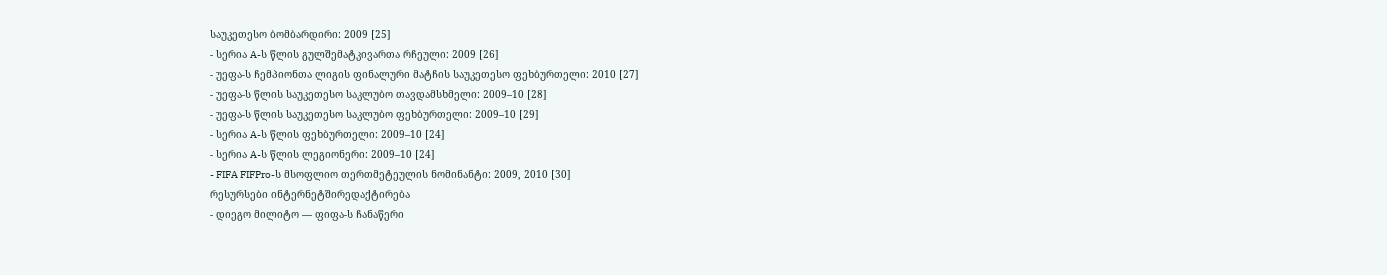საუკეთესო ბომბარდირი: 2009 [25]
- სერია A-ს წლის გულშემატკივართა რჩეული: 2009 [26]
- უეფა-ს ჩემპიონთა ლიგის ფინალური მატჩის საუკეთესო ფეხბურთელი: 2010 [27]
- უეფა-ს წლის საუკეთესო საკლუბო თავდამსხმელი: 2009–10 [28]
- უეფა-ს წლის საუკეთესო საკლუბო ფეხბურთელი: 2009–10 [29]
- სერია A-ს წლის ფეხბურთელი: 2009–10 [24]
- სერია A-ს წლის ლეგიონერი: 2009–10 [24]
- FIFA FIFPro-ს მსოფლიო თერთმეტეულის ნომინანტი: 2009, 2010 [30]
რესურსები ინტერნეტშირედაქტირება
- დიეგო მილიტო — ფიფა-ს ჩანაწერი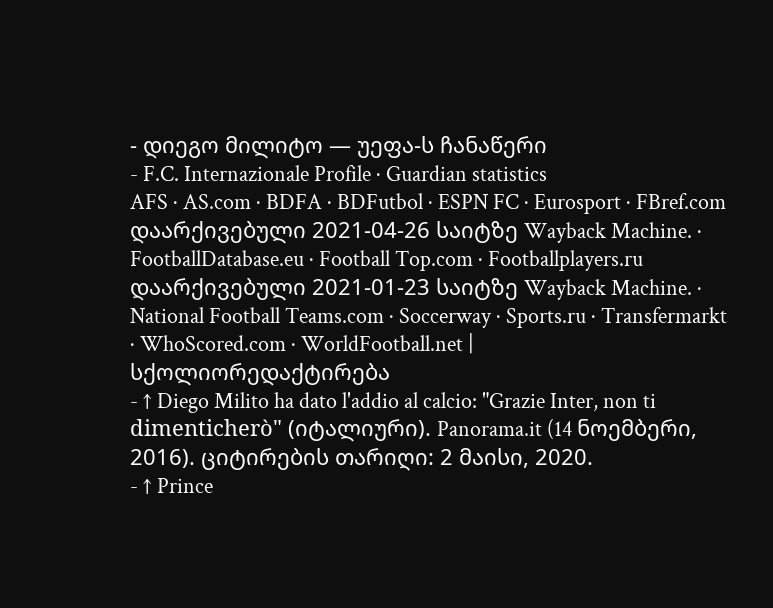- დიეგო მილიტო — უეფა-ს ჩანაწერი
- F.C. Internazionale Profile · Guardian statistics
AFS · AS.com · BDFA · BDFutbol · ESPN FC · Eurosport · FBref.com დაარქივებული 2021-04-26 საიტზე Wayback Machine. · FootballDatabase.eu · Football Top.com · Footballplayers.ru დაარქივებული 2021-01-23 საიტზე Wayback Machine. · National Football Teams.com · Soccerway · Sports.ru · Transfermarkt · WhoScored.com · WorldFootball.net |
სქოლიორედაქტირება
- ↑ Diego Milito ha dato l'addio al calcio: "Grazie Inter, non ti dimenticherò" (იტალიური). Panorama.it (14 ნოემბერი, 2016). ციტირების თარიღი: 2 მაისი, 2020.
- ↑ Prince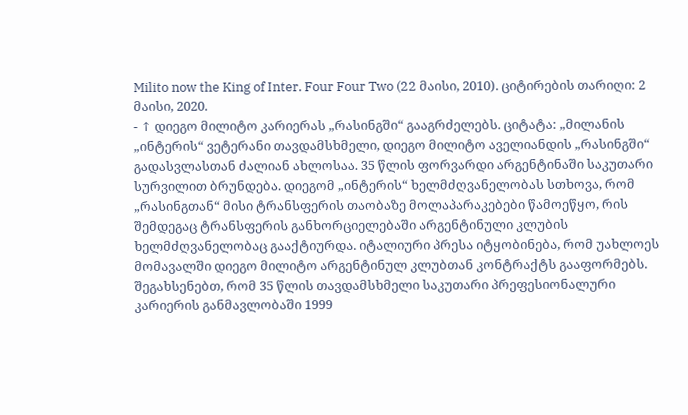Milito now the King of Inter. Four Four Two (22 მაისი, 2010). ციტირების თარიღი: 2 მაისი, 2020.
- ↑ დიეგო მილიტო კარიერას „რასინგში“ გააგრძელებს. ციტატა: „მილანის „ინტერის“ ვეტერანი თავდამსხმელი, დიეგო მილიტო აველიანდის „რასინგში“ გადასვლასთან ძალიან ახლოსაა. 35 წლის ფორვარდი არგენტინაში საკუთარი სურვილით ბრუნდება. დიეგომ „ინტერის“ ხელმძღვანელობას სთხოვა, რომ „რასინგთან“ მისი ტრანსფერის თაობაზე მოლაპარაკებები წამოეწყო, რის შემდეგაც ტრანსფერის განხორციელებაში არგენტინული კლუბის ხელმძღვანელობაც გააქტიურდა. იტალიური პრესა იტყობინება, რომ უახლოეს მომავალში დიეგო მილიტო არგენტინულ კლუბთან კონტრაქტს გააფორმებს. შეგახსენებთ, რომ 35 წლის თავდამსხმელი საკუთარი პრეფესიონალური კარიერის განმავლობაში 1999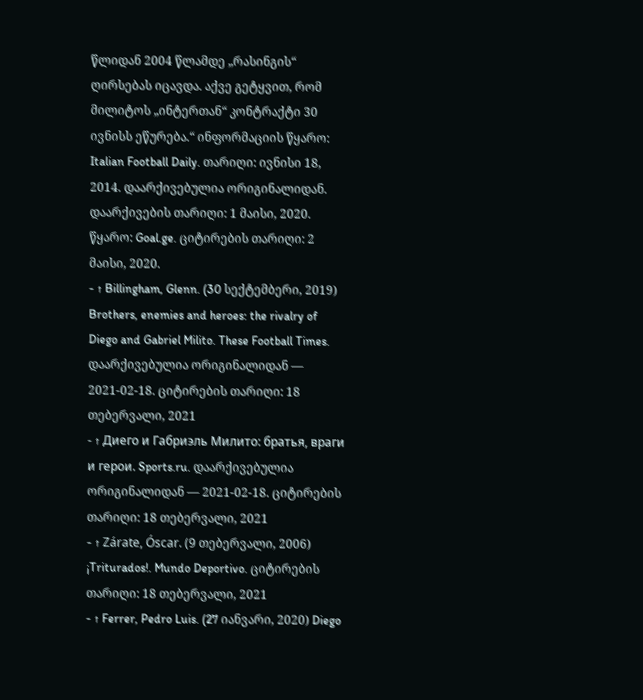წლიდან 2004 წლამდე „რასინგის“ ღირსებას იცავდა. აქვე გეტყვით, რომ მილიტოს „ინტერთან“ კონტრაქტი 30 ივნისს ეწურება.“ ინფორმაციის წყარო: Italian Football Daily. თარიღი: ივნისი 18, 2014. დაარქივებულია ორიგინალიდან. დაარქივების თარიღი: 1 მაისი, 2020. წყარო: Goal.ge. ციტირების თარიღი: 2 მაისი, 2020.
- ↑ Billingham, Glenn. (30 სექტემბერი, 2019) Brothers, enemies and heroes: the rivalry of Diego and Gabriel Milito. These Football Times. დაარქივებულია ორიგინალიდან — 2021-02-18. ციტირების თარიღი: 18 თებერვალი, 2021
- ↑ Диего и Габриэль Милито: братья, враги и герои. Sports.ru. დაარქივებულია ორიგინალიდან — 2021-02-18. ციტირების თარიღი: 18 თებერვალი, 2021
- ↑ Zárate, Óscar. (9 თებერვალი, 2006) ¡Triturados!. Mundo Deportivo. ციტირების თარიღი: 18 თებერვალი, 2021
- ↑ Ferrer, Pedro Luis. (27 იანვარი, 2020) Diego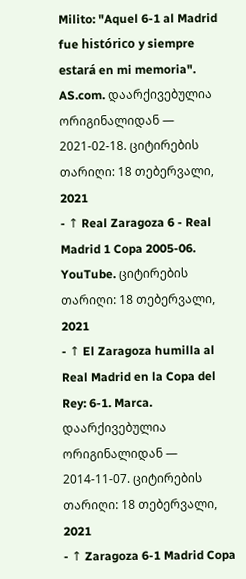Milito: "Aquel 6-1 al Madrid fue histórico y siempre estará en mi memoria". AS.com. დაარქივებულია ორიგინალიდან — 2021-02-18. ციტირების თარიღი: 18 თებერვალი, 2021
- ↑ Real Zaragoza 6 - Real Madrid 1 Copa 2005-06. YouTube. ციტირების თარიღი: 18 თებერვალი, 2021
- ↑ El Zaragoza humilla al Real Madrid en la Copa del Rey: 6-1. Marca. დაარქივებულია ორიგინალიდან — 2014-11-07. ციტირების თარიღი: 18 თებერვალი, 2021
- ↑ Zaragoza 6-1 Madrid Copa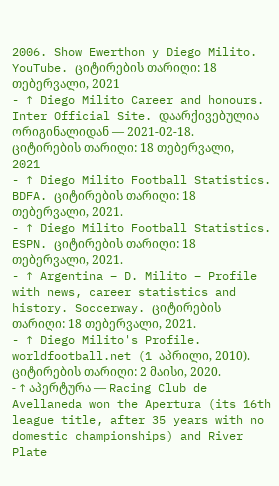2006. Show Ewerthon y Diego Milito. YouTube. ციტირების თარიღი: 18 თებერვალი, 2021
- ↑ Diego Milito Career and honours. Inter Official Site. დაარქივებულია ორიგინალიდან — 2021-02-18. ციტირების თარიღი: 18 თებერვალი, 2021
- ↑ Diego Milito Football Statistics. BDFA. ციტირების თარიღი: 18 თებერვალი, 2021.
- ↑ Diego Milito Football Statistics. ESPN. ციტირების თარიღი: 18 თებერვალი, 2021.
- ↑ Argentina – D. Milito – Profile with news, career statistics and history. Soccerway. ციტირების თარიღი: 18 თებერვალი, 2021.
- ↑ Diego Milito's Profile. worldfootball.net (1 აპრილი, 2010). ციტირების თარიღი: 2 მაისი, 2020.
- ↑ აპერტურა — Racing Club de Avellaneda won the Apertura (its 16th league title, after 35 years with no domestic championships) and River Plate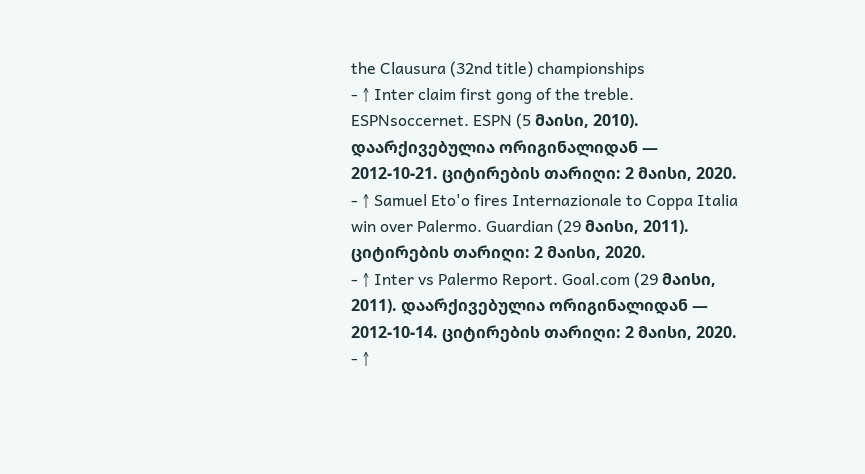the Clausura (32nd title) championships
- ↑ Inter claim first gong of the treble. ESPNsoccernet. ESPN (5 მაისი, 2010). დაარქივებულია ორიგინალიდან — 2012-10-21. ციტირების თარიღი: 2 მაისი, 2020.
- ↑ Samuel Eto'o fires Internazionale to Coppa Italia win over Palermo. Guardian (29 მაისი, 2011). ციტირების თარიღი: 2 მაისი, 2020.
- ↑ Inter vs Palermo Report. Goal.com (29 მაისი, 2011). დაარქივებულია ორიგინალიდან — 2012-10-14. ციტირების თარიღი: 2 მაისი, 2020.
- ↑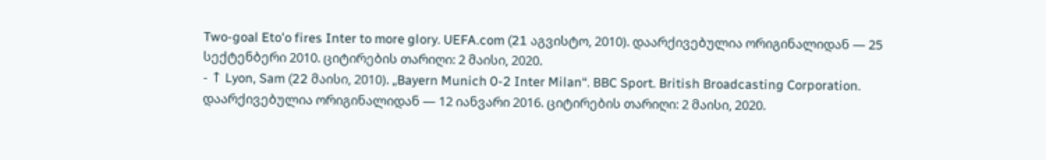Two-goal Eto'o fires Inter to more glory. UEFA.com (21 აგვისტო, 2010). დაარქივებულია ორიგინალიდან — 25 სექტენბერი 2010. ციტირების თარიღი: 2 მაისი, 2020.
- ↑ Lyon, Sam (22 მაისი, 2010). „Bayern Munich 0-2 Inter Milan“. BBC Sport. British Broadcasting Corporation. დაარქივებულია ორიგინალიდან — 12 იანვარი 2016. ციტირების თარიღი: 2 მაისი, 2020.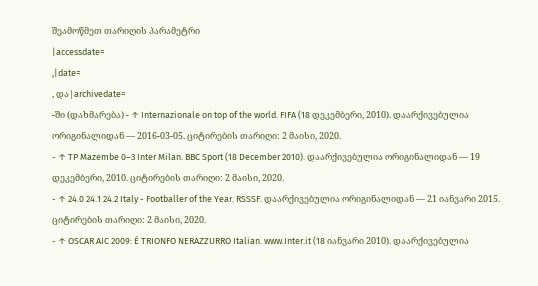შეამოწმეთ თარიღის პარამეტრი
|accessdate=
,|date=
, და|archivedate=
-ში (დახმარება) - ↑ Internazionale on top of the world. FIFA (18 დეკემბერი, 2010). დაარქივებულია ორიგინალიდან — 2016-03-05. ციტირების თარიღი: 2 მაისი, 2020.
- ↑ TP Mazembe 0–3 Inter Milan. BBC Sport (18 December 2010). დაარქივებულია ორიგინალიდან — 19 დეკემბერი, 2010. ციტირების თარიღი: 2 მაისი, 2020.
- ↑ 24.0 24.1 24.2 Italy - Footballer of the Year. RSSSF. დაარქივებულია ორიგინალიდან — 21 იანვარი 2015. ციტირების თარიღი: 2 მაისი, 2020.
- ↑ OSCAR AIC 2009: É TRIONFO NERAZZURRO Italian. www.Inter.it (18 იანვარი 2010). დაარქივებულია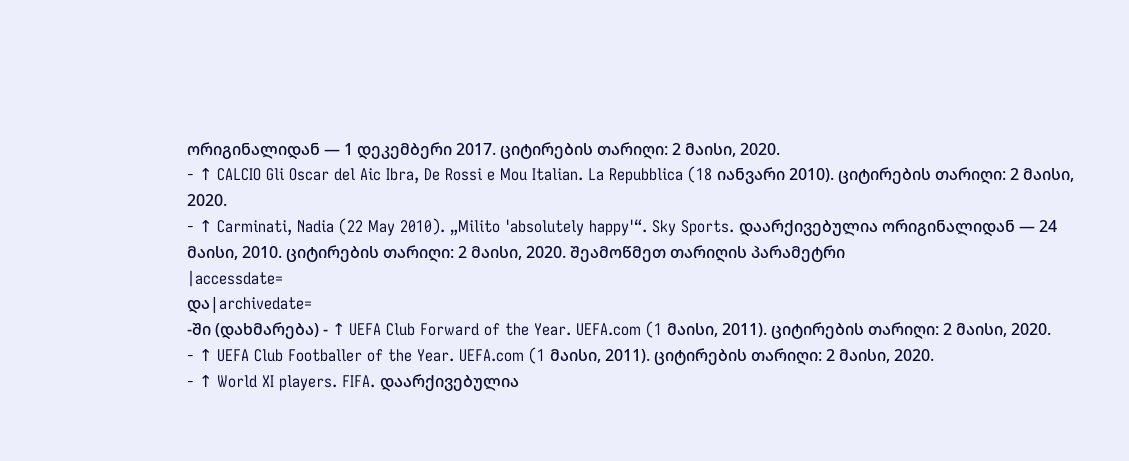ორიგინალიდან — 1 დეკემბერი 2017. ციტირების თარიღი: 2 მაისი, 2020.
- ↑ CALCIO Gli Oscar del Aic Ibra, De Rossi e Mou Italian. La Repubblica (18 იანვარი 2010). ციტირების თარიღი: 2 მაისი, 2020.
- ↑ Carminati, Nadia (22 May 2010). „Milito 'absolutely happy'“. Sky Sports. დაარქივებულია ორიგინალიდან — 24 მაისი, 2010. ციტირების თარიღი: 2 მაისი, 2020. შეამოწმეთ თარიღის პარამეტრი
|accessdate=
და|archivedate=
-ში (დახმარება) - ↑ UEFA Club Forward of the Year. UEFA.com (1 მაისი, 2011). ციტირების თარიღი: 2 მაისი, 2020.
- ↑ UEFA Club Footballer of the Year. UEFA.com (1 მაისი, 2011). ციტირების თარიღი: 2 მაისი, 2020.
- ↑ World XI players. FIFA. დაარქივებულია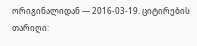ორიგინალიდან — 2016-03-19. ციტირების თარიღი: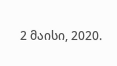2 მაისი, 2020.